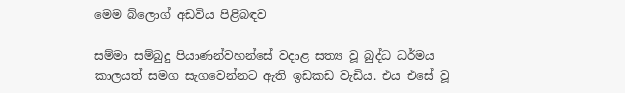මෙම බ්ලොග් අඩවිය පිළිබඳව

සම්මා සම්බුදු පියාණන්වහන්සේ වදාළ සත්‍ය වූ බුද්ධ ධර්මය කාලයත් සමග සැගවෙන්නට ඇති ඉඩකඩ වැඩිය. එය ‍එසේ වූ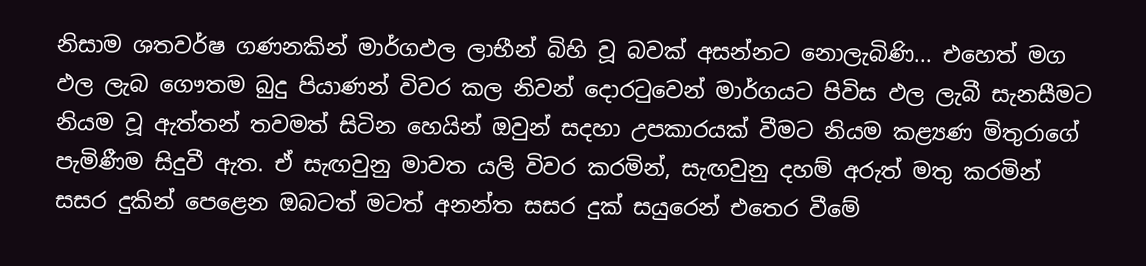නිසාම ශතවර්ෂ ගණනකින් මාර්ගඵල ලාභීන් බිහි වූ බවක් අසන්නට නොලැබිණි... එහෙත් මග ඵල ලැබ ගෞතම බුදු පියාණන් විවර කල නිවන් දොරටුවෙන් මාර්ගයට පිවිස ඵල ලැබී සැනසීමට නියම වූ ඇත්තන් තවමත් සිටින හෙයින් ඔවුන් සදහා උපකාරයක් වීමට නියම කළ්‍යණ මිතුරාගේ පැමිණීම සිදුවී ඇත. ඒ සැඟවුනු මාවත යලි විවර කරමින්, සැඟවුනු දහම් අරුත් මතු කරමින් සසර දුකින් පෙළෙන ඔබටත් මටත් අනන්ත සසර දුක් සයුරෙන් එතෙර වීමේ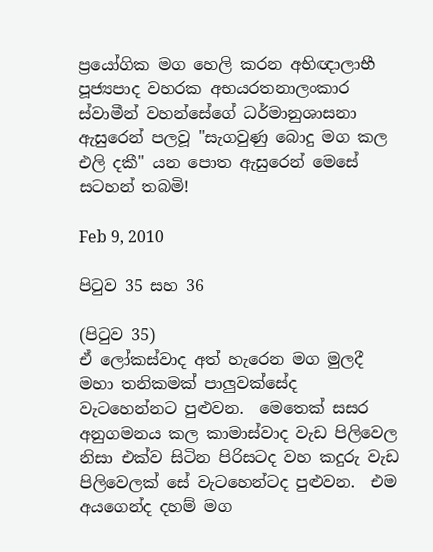ප්‍රයෝගික මග හෙලි කරන අභිඥාලාභී පූජ්‍යපාද වහරක අභයරතනාලංකාර ස්වාමීන් වහන්සේගේ ධර්මානුශාසනා ඇසුරෙන් පලවූ "සැගවුණු බොදු මග කල එලි දකී" යන පොත ඇසුරෙන් මෙසේ සටහන් තබමි!

Feb 9, 2010

පිටුව 35 සහ 36

(පිටුව 35)
ඒ ලෝකස්වාද අත් හැරෙන මග මුලදී මහා තනිකමක් පාලුවක්සේද වැටහෙන්නට පුළුවන.  මෙතෙක් සසර අනුගමනය කල කාමාස්වාද වැඩ පිලිවෙල නිසා එක්ව සිටින පිරිසටද වහ කදුරු වැඩ පිලිවෙලක් සේ වැටහෙන්ටද පුළුවන.  එම අයගෙන්ද දහම් මග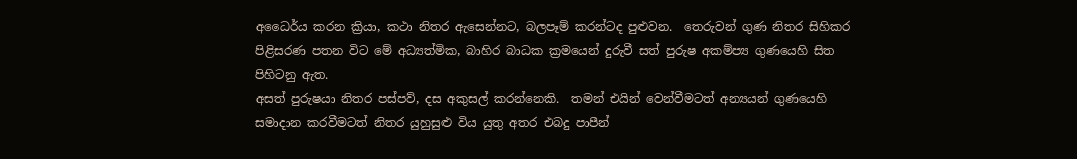අධෛර්ය කරන ක්‍රියා, කථා නිතර ඇසෙන්නට, බලපෑම් කරන්ටද පුළුවන.  තෙරුවන් ගුණ නිතර සිහිකර පිළිසරණ පතන විට මේ අධ්‍යත්මික, බාහිර බාධක ක්‍රමයෙන් දුරුවී සත් පුරුෂ අකම්ප්‍ය ගුණයෙහි සිත පිහිටනු ඇත.
අසත් පුරුෂයා නිතර පස්පව්, දස අකුසල් කරන්නෙකි.  තමන් එයින් වෙන්වීමටත් අන්‍යයන් ගුණයෙහි සමාදාන කරවීමටත් නිතර යුහුසුළු විය යුතු අතර එබදු පාපීන්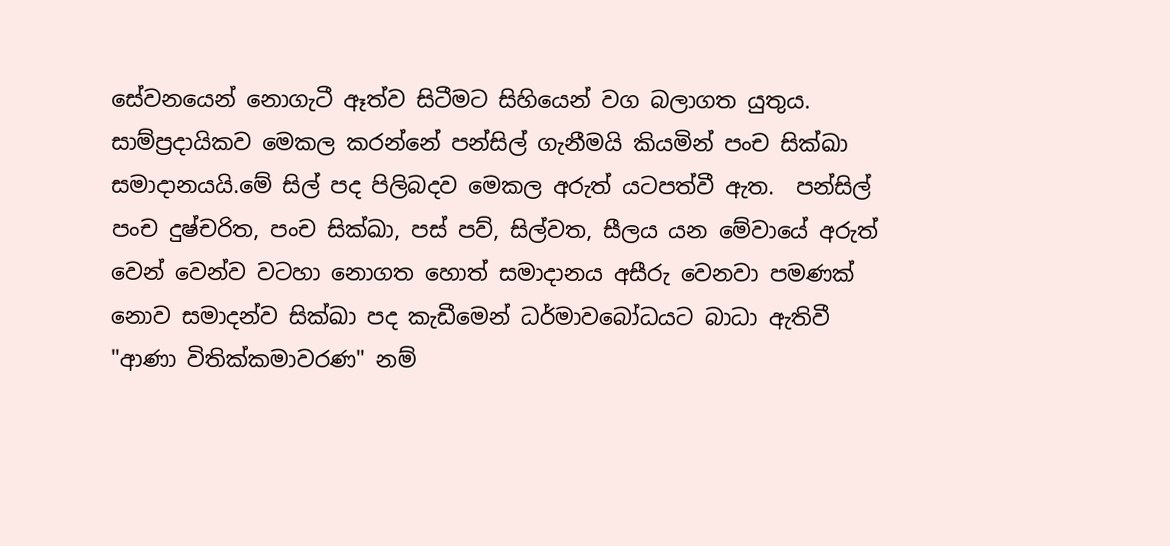සේවනයෙන් නොගැටී ඈත්ව සිටීමට සිහියෙන් වග බලාගත යුතුය.
සාම්ප්‍රදායිකව මෙකල කරන්නේ පන්සිල් ගැනීමයි කියමින් පංච සික්ඛා සමාදානයයි.මේ සිල් පද පිලිබදව මෙකල අරුත් යටපත්වී ඇත.  පන්සිල් පංච දුෂ්චරිත, පංච සික්ඛා, පස් පව්, සිල්වත, සීලය යන මේවායේ අරුත් වෙන් වෙන්ව වටහා නොගත හොත් සමාදානය අසීරු වෙනවා පමණක් නොව සමාදන්ව සික්ඛා පද කැඩීමෙන් ධර්මාවබෝධයට බාධා ඇතිවී "ආණා විතික්කමාවරණ" නම්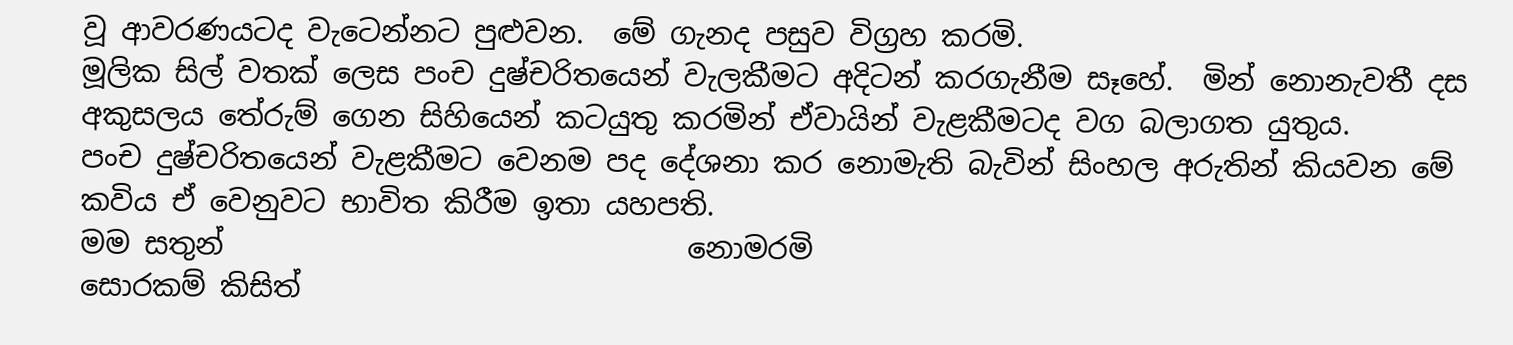වූ ආවරණයටද වැටෙන්නට පුළුවන.  මේ ගැනද පසුව විග්‍රහ කරමි.
මූලික සිල් වතක් ලෙස පංච දුෂ්චරිතයෙන් වැලකීමට අදිටන් කරගැනීම සෑහේ.  මින් නොනැවතී දස අකුසලය තේරුම් ගෙන සිහියෙන් කටයුතු කරමින් ඒවායින් වැළකීමටද වග බලාගත යුතුය.
පංච දුෂ්චරිතයෙන් වැළකීමට වෙනම පද දේශනා කර නොමැති බැවින් සිංහල අරුතින් කියවන මේ කවිය ‍ඒ වෙනුවට භාවිත කිරීම ඉතා යහපති.
මම සතුන්                                නොමරමි
සොරකම් කිසිත්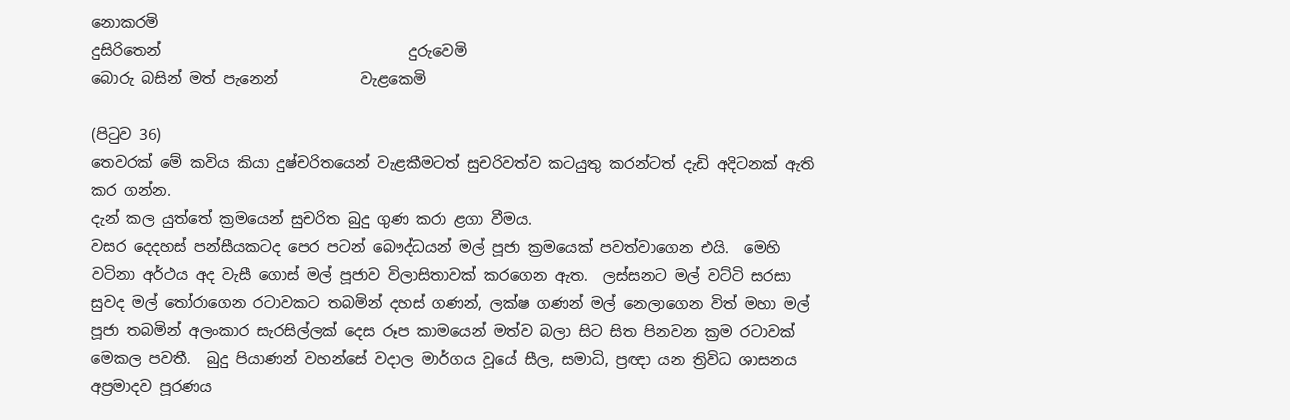නොකරමි
දුසිරිතෙන්                                 දුරුවෙමි
බොරු බසින් මත් පැනෙන්           වැළකෙමි

(පිටුව 36)
තෙවරක් මේ කවිය කියා දුෂ්චරිතයෙන් වැළකීමටත් සුචරිවත්ව කටයුතු කරන්ටත් දැඩි අදිටනක් ඇති කර ගන්න.
දැන් කල යුත්තේ ක්‍රමයෙන් සුචරිත බුදු ගුණ කරා ළගා වීමය.
වසර දෙදහස් පන්සීයකටද පෙර පටන් බෞද්ධයන් මල් පූජා ක්‍රමයෙක් පවත්වාගෙන එයි.  මෙහි වටිනා අර්ථය අද වැසී‍ ගොස් මල් පූජාව විලාසිතාවක් කරගෙන ඇත.  ලස්සනට මල් වට්ටි සරසා සුවද මල් තෝරාගෙන රටාවකට තබමින් දහස් ගණන්, ලක්ෂ ගණන් මල් නෙලාගෙන විත් මහා මල් පූජා තබමින් අලංකාර සැරසිල්ලක් දෙස රූප කාමයෙන් මත්ව බලා සිට සිත පිනවන ක්‍රම රටාවක් මෙකල පවතී.  බුදු පියාණන් වහන්සේ වදාල මාර්ගය වූයේ සීල, සමාධි, ප්‍රඥා යන ත්‍රිවිධ ශාසනය අප්‍රමාදව පූරණය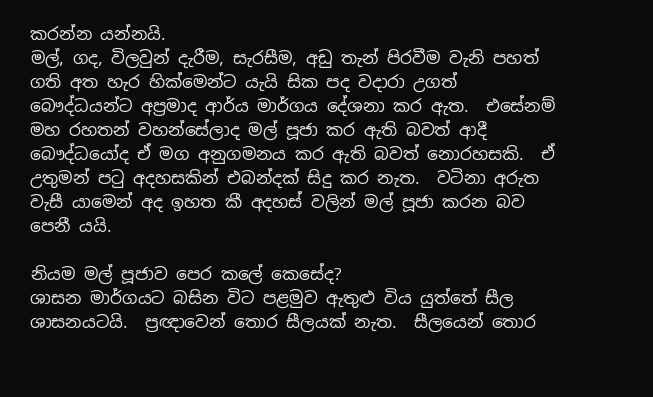කරන්න යන්නයි.
මල්, ගද, විලවුන් දැරීම, සැරසීම, අඩු තැන් පිරවීම වැනි පහත් ගති අත හැර හික්මෙන්ට යැයි සික පද වදාරා උගත් බෞද්ධයන්ට අප්‍රමාද ආර්ය මාර්ගය දේශනා කර ඇත.  එසේනම් මහ රහතන් වහන්සේලාද මල් පූජා කර ඇති බවත් ආදී බෞද්ධයෝද ඒ මග අනුගමනය කර ඇති බවත් නොරහසකි.  ඒ උතුමන් පටු අදහසකින් එබන්දක් සිදු කර නැත.  වටිනා අරුත වැසී යාමෙන් අද ඉහත කී අදහස් වලින් මල් පූජා කරන බව පෙනී යයි.

නියම මල් පූජාව පෙර කලේ කෙසේද?
ශාසන මාර්ගයට ‍බසින විට පළමුව ඇතුළු විය යුත්තේ සීල ශාසනයටයි.  ප්‍රඥාවෙන් තොර සීලයක් නැත.  සීලයෙන් තොර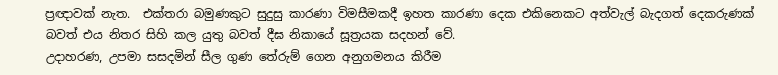ප්‍රඥාවක් නැත.  එක්තරා බමුණකුට සුදුසු කාරණා විමසීමකදී ඉහත කාරණා දෙක එකිනෙකට අත්වැල් බැදගත් දෙකරුණක් බවත් එය නිතර සිහි කල යුතු බවත් දීඝ නි‍කායේ සූත්‍රයක සදහන් වේ.
උදාහරණ, උපමා සසදමින් සීල ගුණ තේරුම් ගෙන අනුගමනය කිරීම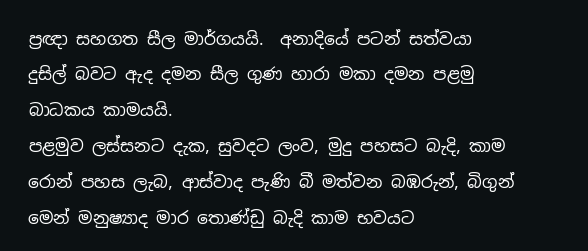ප්‍රඥා සහගත සීල මාර්ගයයි.  අනාදියේ පටන් සත්වයා දුසිල් බවට ඇද දමන සීල ගුණ හාරා මකා දමන පළමු බාධකය කාමයයි.
පළමුව ලස්සනට දැක, සුවදට ලංව, මුදු පහසට බැදි, කාම රොන් පහස ලැබ, ආස්වාද පැණි බී මත්වන බඹරුන්, බිගුන් මෙන් මනුෂ්‍යාද මාර තොණ්ඩු බැදි කාම භවයට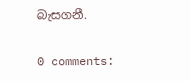බැසගනී.

0 comments: